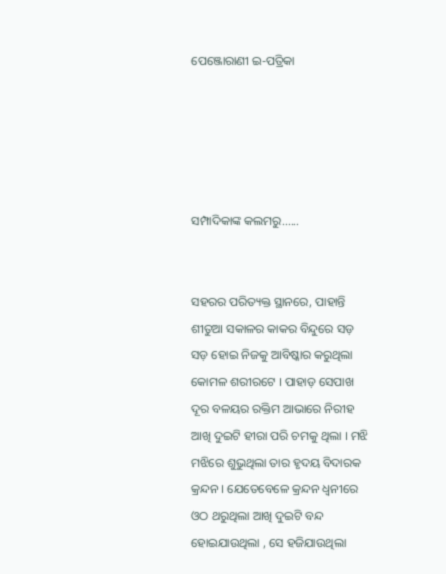ପେଞ୍ଜୋରାଣୀ ଇ-ପତ୍ରିକା





ସମ୍ପାଦିକାଙ୍କ କଲମରୁ......


ସହରର ପରିତ୍ୟକ୍ତ ସ୍ଥାନରେ, ପାହାନ୍ତି ଶୀତୁଆ ସକାଳର କାକର ବିନ୍ଦୁରେ ସଡ଼ ସଡ଼ ହୋଇ ନିଜକୁ ଆବିଷ୍କାର କରୁଥିଲା କୋମଳ ଶରୀରଟେ । ପାହାଡ଼ ସେପାଖ ଦୂର ବଳୟର ରକ୍ତିମ ଆଭାରେ ନିରୀହ ଆଖି ଦୁଇଟି ହୀରା ପରି ଚମକୁ ଥିଲା । ମଝି ମଝିରେ ଶୁଭୁଥିଲା ତାର ହୃଦୟ ବିଦାରକ କ୍ରନ୍ଦନ । ଯେତେବେଳେ କ୍ରନ୍ଦନ ଧ୍ୱନୀରେ ଓଠ ଥରୁଥିଲା ଆଖି ଦୁଇଟି ବନ୍ଦ ହୋଇଯାଉଥିଲା , ସେ ହଜିଯାଉଥିଲା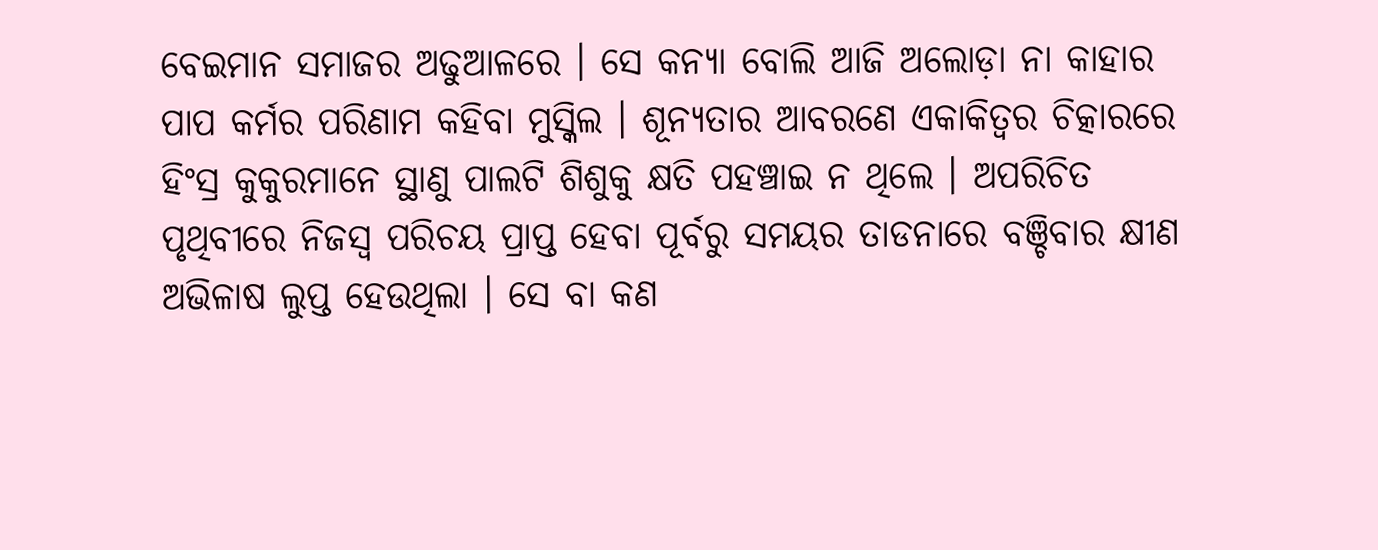ବେଇମାନ ସମାଜର ଅଢୁଆଳରେ । ସେ କନ୍ୟା ବୋଲି ଆଜି ଅଲୋଡ଼ା ନା କାହାର ପାପ କର୍ମର ପରିଣାମ କହିବା ମୁସ୍କିଲ । ଶୂନ୍ୟତାର ଆବରଣେ ଏକାକିତ୍ୱର ଚିତ୍କାରରେ ହିଂସ୍ର କୁକୁରମାନେ ସ୍ଥାଣୁ ପାଲଟି ଶିଶୁକୁ କ୍ଷତି ପହଞ୍ଚାଇ ନ ଥିଲେ । ଅପରିଚିତ ପୃଥିବୀରେ ନିଜସ୍ୱ ପରିଚୟ ପ୍ରାପ୍ତ ହେବା ପୂର୍ବରୁ ସମୟର ତାଡନାରେ ବଞ୍ଚିବାର କ୍ଷୀଣ ଅଭିଳାଷ ଲୁପ୍ତ ହେଉଥିଲା । ସେ ବା କଣ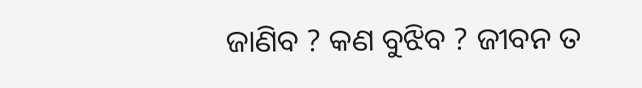ଜାଣିବ ? କଣ ବୁଝିବ ? ଜୀବନ ତ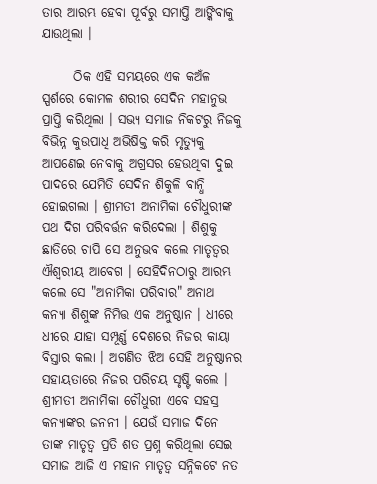ତାର ଆରମ୍ଭ ହେବା ପୂର୍ବରୁ ସମାପ୍ତି ଆଙ୍କିବାକୁ ଯାଉଥିଲା ।

      ଠିକ ଏହି ସମୟରେ ଏକ କଅଁଳ ସ୍ପର୍ଶରେ କୋମଳ ଶରୀର ସେଦିନ ମହାନୁଭ ପ୍ରାପ୍ତି କରିଥିଲା । ସଭ୍ୟ ସମାଜ ନିକଟରୁ ନିଜକୁ ବିଭିନ୍ନ କୁଉପାଧି ଅଭିଷିକ୍ତ କରି ମୃତ୍ୟୁକୁ ଆପଣେଇ ନେବାକୁ ଅଗ୍ରସର ହେଉଥିବା ଦୁଇ ପାଦରେ ଯେମିତି ସେଦିନ ଶିକୁଳି ବାନ୍ଧି ହୋଇଗଲା । ଶ୍ରୀମତୀ ଅନାମିକା ଚୌଧୁରୀଙ୍କ ପଥ ଦିଗ ପରିବର୍ତ୍ତନ କରିଦେଲା । ଶିଶୁକୁ ଛାତିରେ ଚାପି ସେ ଅନୁଭବ କଲେ ମାତୃତ୍ବର ଐଶ୍ୱରୀୟ ଆବେଗ । ସେହିଦିନଠାରୁ ଆରମ୍ଭ କଲେ ସେ "ଅନାମିକା ପରିବାର" ଅନାଥ କନ୍ୟା ଶିଶୁଙ୍କ ନିମିତ୍ତ ଏକ ଅନୁଷ୍ଠାନ । ଧୀରେ ଧୀରେ ଯାହା ସମ୍ପୂର୍ଣ୍ଣ ଦେଶରେ ନିଜର କାୟା ବିସ୍ତାର କଲା । ଅଗଣିତ ଝିଅ ସେହି ଅନୁଷ୍ଠାନର ସହାୟତାରେ ନିଜର ପରିଚୟ ସୃଷ୍ଟି କଲେ । ଶ୍ରୀମତୀ ଅନାମିକା ଚୌଧୁରୀ ଏବେ ସହସ୍ର କନ୍ୟାଙ୍କର ଜନନୀ । ଯେଉଁ ସମାଜ ଦିନେ ତାଙ୍କ ମାତୃତ୍ୱ ପ୍ରତି ଶତ ପ୍ରଶ୍ନ କରିଥିଲା ସେଇ ସମାଜ ଆଜି ଏ ମହାନ ମାତୃତ୍ୱ ସନ୍ନିକଟେ ନତ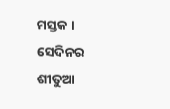ମସ୍ତକ । ସେଦିନର ଶୀତୁଆ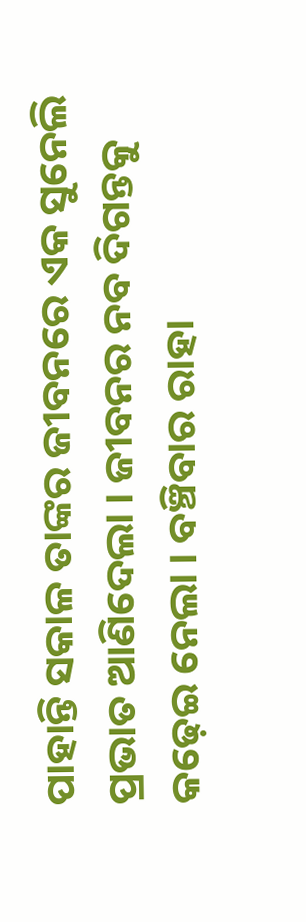ପାହାନ୍ତି ସକାଳ ତାଙ୍କର ଜୀବନରେ ଏକ ସୁନେଲି ପ୍ରଭାତ ଆଣିଦେଲା । ଜୀବନର ନବ ଦିଗନ୍ତକୁ କଢ଼େଇ ନେଲା । ବଞ୍ଚିବାର ରାହା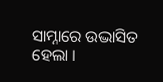ସାମ୍ନାରେ ଉଦ୍ଭାସିତ ହେଲା ।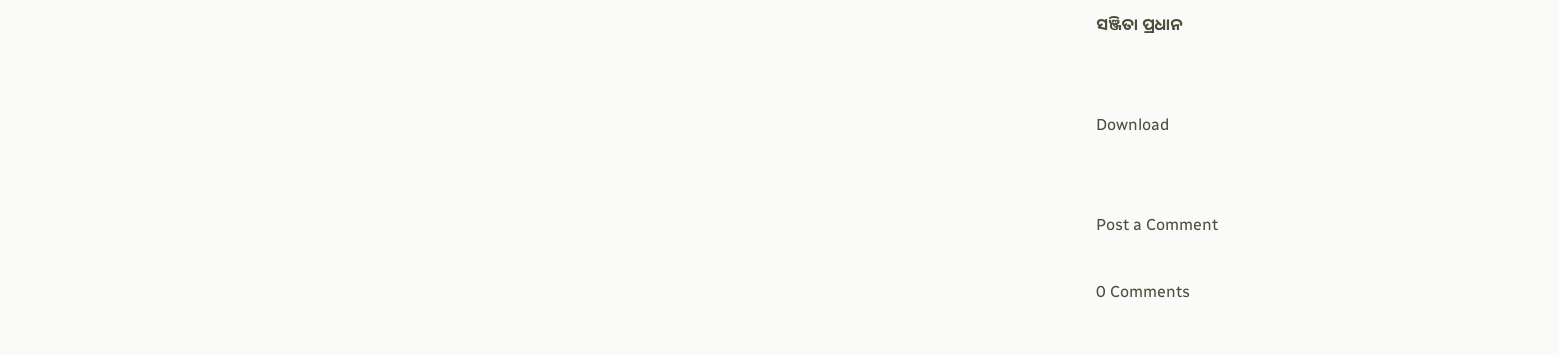ସଞ୍ଜିତା ପ୍ରଧାନ


Download


Post a Comment

0 Comments